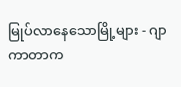မြုပ်လာနေသောမြို့များ - ဂျာကာတာက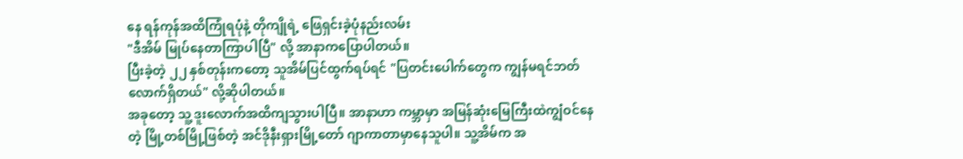နေ ရန်ကုန်အထိကြုံရပုံနဲ့ တိုကျိုရဲ့ ဖြေရှင်းခဲ့ပုံနည်းလမ်း
"ဒီအိမ် မြုပ်နေတာကြာပါပြီ" လို့ အာနာကပြောပါတယ်။
ပြီးခဲ့တဲ့ ၂၂ နှစ်တုန်းကတော့ သူအိမ်ပြင်ထွက်ရပ်ရင် "ပြတင်းပေါက်တွေက ကျွန်မရင်ဘတ်လောက်ရှိတယ်" လို့ဆိုပါတယ်။
အခုတော့ သူ့ ဒူးလောက်အထိကျသွားပါပြီ။ အာနာဟာ ကမ္ဘာမှာ အမြန်ဆုံးမြေကြီးထဲကျွံဝင်နေတဲ့ မြို့တစ်မြို့ဖြစ်တဲ့ အင်ဒိုနီးရှားမြို့တော် ဂျာကာတာမှာနေသူပါ။ သူ့အိမ်က အ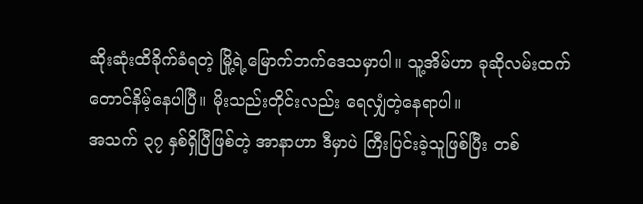ဆိုးဆုံးထိခိုက်ခံရတဲ့ မြို့ရဲ့မြောက်ဘက်ဒေသမှာပါ။ သူ့အိမ်ဟာ ခုဆိုလမ်းထက်တောင်နိမ့်နေပါပြီ။ မိုးသည်းတိုင်းလည်း ရေလျှံတဲ့နေရာပါ။
အသက် ၃၇ နှစ်ရှိပြီဖြစ်တဲ့ အာနာဟာ ဒီမှာပဲ ကြီးပြင်းခဲ့သူဖြစ်ပြီး တစ်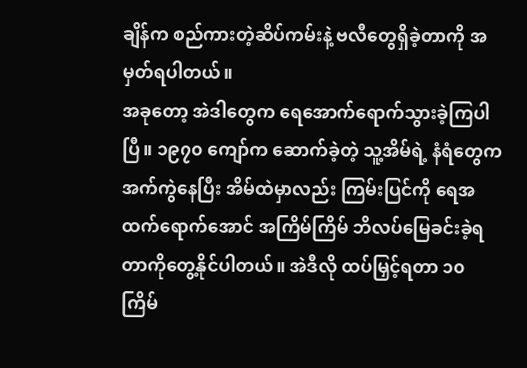ချိန်က စည်ကားတဲ့ဆိပ်ကမ်းနဲ့ ဗလီတွေရှိခဲ့တာကို အမှတ်ရပါတယ်။
အခုတော့ အဲဒါတွေက ရေအောက်ရောက်သွားခဲ့ကြပါပြီ။ ၁၉၇၀ ကျော်က ဆောက်ခဲ့တဲ့ သူ့အိမ်ရဲ့ နံရံတွေက အက်ကွဲနေပြီး အိမ်ထဲမှာလည်း ကြမ်းပြင်ကို ရေအထက်ရောက်အောင် အကြိမ်ကြိမ် ဘိလပ်မြေခင်းခဲ့ရတာကိုတွေ့နိုင်ပါတယ်။ အဲဒီလို ထပ်မြှင့်ရတာ ၁၀ ကြိမ်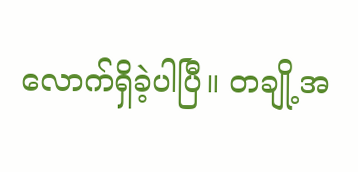လောက်ရှိခဲ့ပါပြီ။ တချို့အ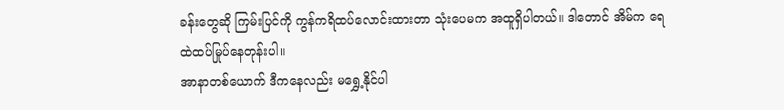ခန်းတွေဆို ကြမ်းပြင်ကို ကွန်ကရိထပ်လောင်းထားတာ သုံးပေမက အထူရှိပါတယ်။ ဒါတောင် အိမ်က ရေထဲထပ်မြုပ်နေတုန်းပါ။
အာနာတစ်ယောက် ဒီကနေလည်း မရွှေ့နိုင်ပါ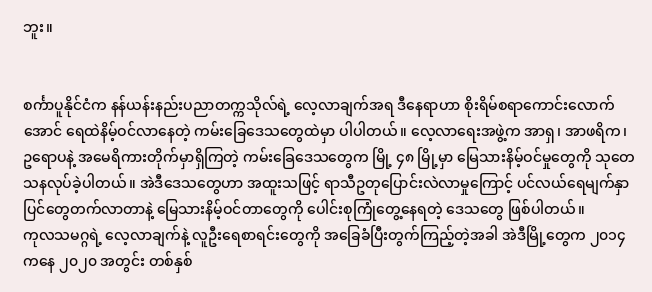ဘူး။


စင်္ကာပူနိုင်ငံက နန်ယန်းနည်းပညာတက္ကသိုလ်ရဲ့ လေ့လာချက်အရ ဒီနေရာဟာ စိုးရိမ်စရာကောင်းလောက်အောင် ရေထဲနိမ့်ဝင်လာနေတဲ့ ကမ်းခြေဒေသတွေထဲမှာ ပါပါတယ်။ လေ့လာရေးအဖွဲ့က အာရှ၊ အာဖရိက၊ ဥရောပနဲ့ အမေရိကားတိုက်မှာရှိကြတဲ့ ကမ်းခြေဒေသတွေက မြို့ ၄၈ မြို့မှာ မြေသားနိမ့်ဝင်မှုတွေကို သုတေသနလုပ်ခဲ့ပါတယ်။ အဲဒီဒေသတွေဟာ အထူးသဖြင့် ရာသီဥတုပြောင်းလဲလာမှုကြောင့် ပင်လယ်ရေမျက်နှာပြင်တွေတက်လာတာနဲ့ မြေသားနိမ့်ဝင်တာတွေကို ပေါင်းစုကြုံတွေ့နေရတဲ့ ဒေသတွေ ဖြစ်ပါတယ်။
ကုလသမဂ္ဂရဲ့ လေ့လာချက်နဲ့ လူဦးရေစာရင်းတွေကို အခြေခံပြီးတွက်ကြည့်တဲ့အခါ အဲဒီမြို့တွေက ၂၀၁၄ ကနေ ၂၀၂၀ အတွင်း တစ်နှစ်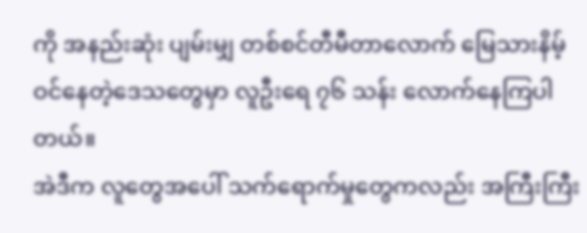ကို အနည်းဆုံး ပျမ်းမျှ တစ်စင်တီမီတာလောက် မြေသားနိမ့်ဝင်နေတဲ့ဒေသတွေမှာ လူဦးရေ ၇၆ သန်း လောက်နေကြပါတယ်။
အဲဒီက လူတွေအပေါ် သက်ရောက်မှုတွေကလည်း အကြီးကြီး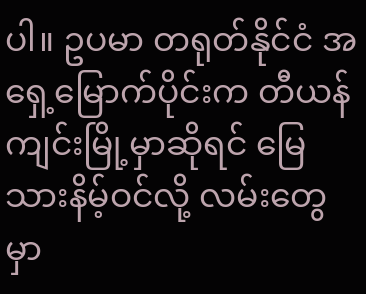ပါ။ ဥပမာ တရုတ်နိုင်ငံ အရှေ့မြောက်ပိုင်းက တီယန်ကျင်းမြို့မှာဆိုရင် မြေသားနိမ့်ဝင်လို့ လမ်းတွေမှာ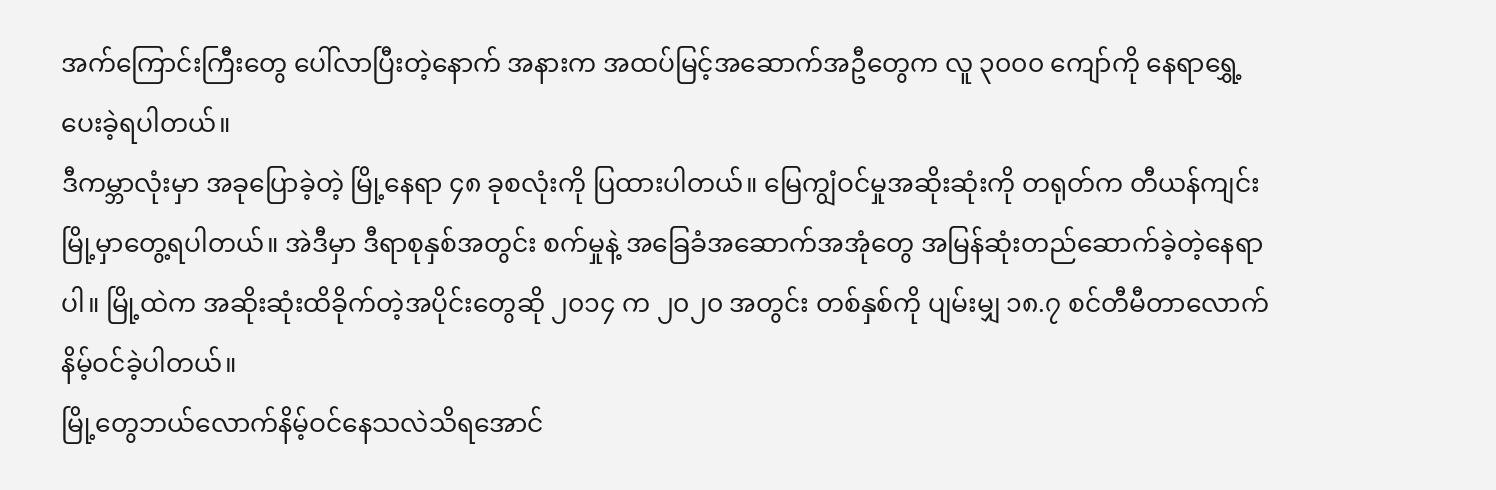အက်ကြောင်းကြီးတွေ ပေါ်လာပြီးတဲ့နောက် အနားက အထပ်မြင့်အဆောက်အဦတွေက လူ ၃၀၀၀ ကျော်ကို နေရာရွှေ့ပေးခဲ့ရပါတယ်။
ဒီကမ္ဘာလုံးမှာ အခုပြောခဲ့တဲ့ မြို့နေရာ ၄၈ ခုစလုံးကို ပြထားပါတယ်။ မြေကျွံဝင်မှုအဆိုးဆုံးကို တရုတ်က တီယန်ကျင်းမြို့မှာတွေ့ရပါတယ်။ အဲဒီမှာ ဒီရာစုနှစ်အတွင်း စက်မှုနဲ့ အခြေခံအဆောက်အအုံတွေ အမြန်ဆုံးတည်ဆောက်ခဲ့တဲ့နေရာပါ။ မြို့ထဲက အဆိုးဆုံးထိခိုက်တဲ့အပိုင်းတွေဆို ၂၀၁၄ က ၂၀၂၀ အတွင်း တစ်နှစ်ကို ပျမ်းမျှ ၁၈.၇ စင်တီမီတာလောက် နိမ့်ဝင်ခဲ့ပါတယ်။
မြို့တွေဘယ်လောက်နိမ့်ဝင်နေသလဲသိရအောင်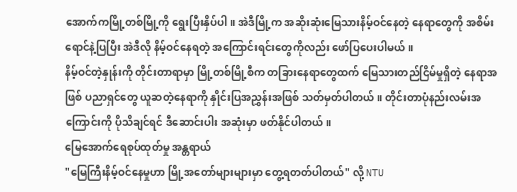အောက်ကမြို့တစ်မြို့ကို ရွေးပြီးနှိပ်ပါ။ အဲဒီမြို့က အဆိုးဆုံးမြေသားနိမ့်ဝင်နေတဲ့ နေရာတွေကို အစိမ်းရောင်နဲ့ပြပြီး အဲဒီလို နိမ့်ဝင်နေရတဲ့ အကြောင်းရင်းတွေကိုလည်း ဖော်ပြပေးပါမယ်။
နိမ့်ဝင်တဲ့နှုန်းကို တိုင်းတာရာမှာ မြို့တစ်မြို့စီက တခြားနေရာတွေထက် မြေသားတည်ငြိမ်မှုရှိတဲ့ နေရာအဖြစ် ပညာရှင်တွေ ယူဆတဲ့နေရာကို နှိုင်းပြအညွှန်းအဖြစ် သတ်မှတ်ပါတယ်။ တိုင်းတာပုံနည်းလမ်းအကြောင်းကို ပိုသိချင်ရင် ဒီဆောင်းပါး အဆုံးမှာ ဖတ်နိုင်ပါတယ်။
မြေအောက်ရေစုပ်ထုတ်မှု အန္တရာယ်
"မြေကြီးနိမ့်ဝင်နေမှုဟာ မြို့အတော်များများမှာ တွေ့ရတတ်ပါတယ်" လို့ NTU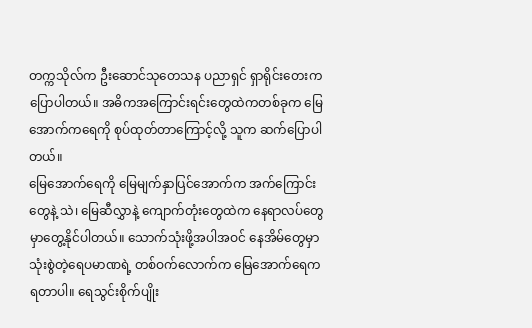တက္ကသိုလ်က ဦးဆောင်သုတေသန ပညာရှင် ရှာရိုင်းတေးက ပြောပါတယ်။ အဓိကအကြောင်းရင်းတွေထဲကတစ်ခုက မြေအောက်ကရေကို စုပ်ထုတ်တာကြောင့်လို့ သူက ဆက်ပြောပါတယ်။
မြေအောက်ရေကို မြေမျက်နှာပြင်အောက်က အက်ကြောင်းတွေနဲ့ သဲ၊ မြေဆီလွှာနဲ့ ကျောက်တုံးတွေထဲက နေရာလပ်တွေမှာတွေ့နိုင်ပါတယ်။ သောက်သုံးဖို့အပါအဝင် နေအိမ်တွေမှာ သုံးစွဲတဲ့ရေပမာဏရဲ့ တစ်ဝက်လောက်က မြေအောက်ရေက ရတာပါ။ ရေသွင်းစိုက်ပျိုး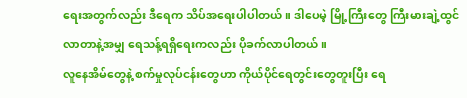ရေးအတွက်လည်း ဒီရေက သိပ်အရေးပါပါတယ်။ ဒါပေမဲ့ မြို့ကြီးတွေ ကြီးမားချဲ့ထွင်လာတာနဲ့အမျှ ရေသန့်ရရှိရေးကလည်း ပိုခက်လာပါတယ်။
လူနေအိမ်တွေနဲ့ စက်မှုလုပ်ငန်းတွေဟာ ကိုယ်ပိုင်ရေတွင်းတွေတူးပြီး ရေ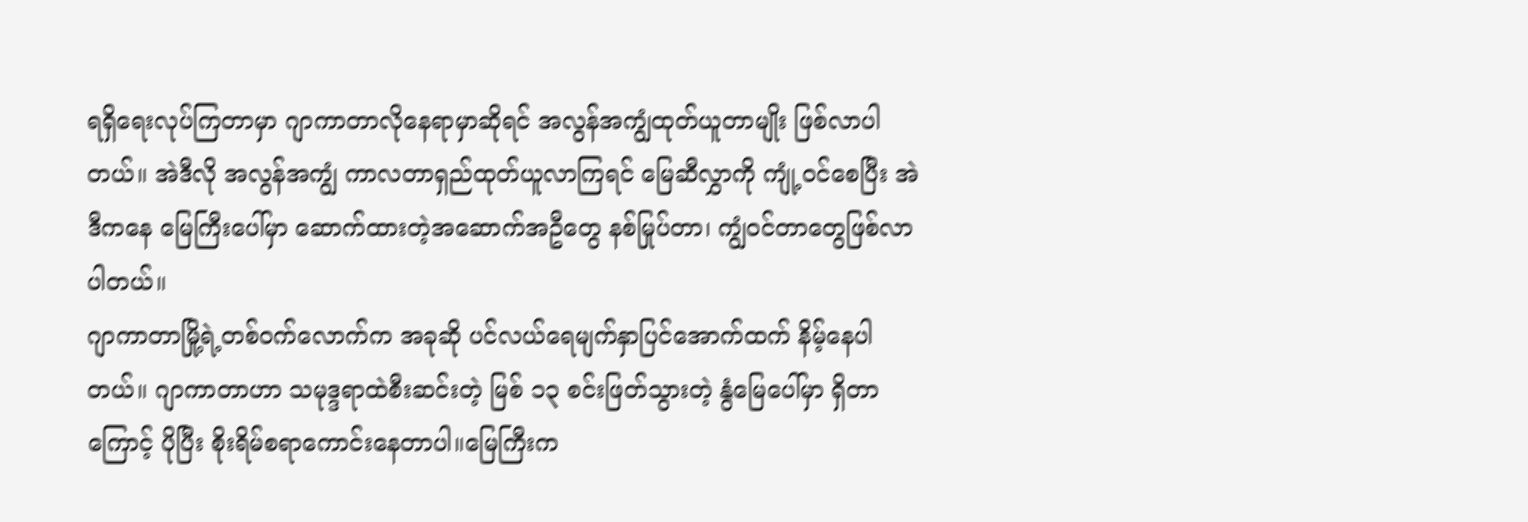ရရှိရေးလုပ်ကြတာမှာ ဂျာကာတာလိုနေရာမှာဆိုရင် အလွန်အကျွံထုတ်ယူတာမျိုး ဖြစ်လာပါတယ်။ အဲဒီလို အလွန်အကျွံ ကာလတာရှည်ထုတ်ယူလာကြရင် မြေဆီလွှာကို ကျုံ့ဝင်စေပြီး အဲဒီကနေ မြေကြီးပေါ်မှာ ဆောက်ထားတဲ့အဆောက်အဦတွေ နစ်မြုပ်တာ၊ ကျွံဝင်တာတွေဖြစ်လာပါတယ်။
ဂျာကာတာမြို့ရဲ့တစ်ဝက်လောက်က အခုဆို ပင်လယ်ရေမျက်နှာပြင်အောက်ထက် နိမ့်နေပါတယ်။ ဂျာကာတာဟာ သမုဒ္ဒရာထဲစီးဆင်းတဲ့ မြစ် ၁၃ စင်းဖြတ်သွားတဲ့ နွံမြေပေါ်မှာ ရှိတာကြောင့် ပိုပြီး စိုးရိမ်စရာကောင်းနေတာပါ။မြေကြီးက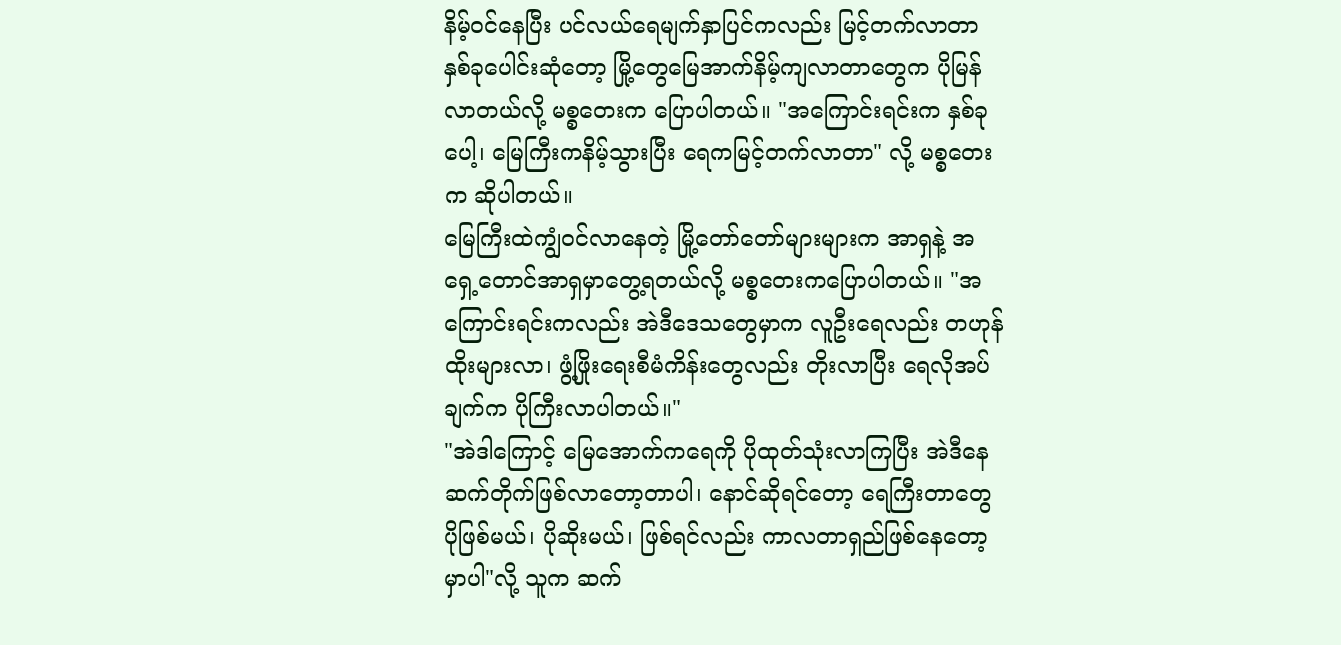နိမ့်ဝင်နေပြီး ပင်လယ်ရေမျက်နှာပြင်ကလည်း မြင့်တက်လာတာနှစ်ခုပေါင်းဆုံတော့ မြို့တွေမြေအာက်နိမ့်ကျလာတာတွေက ပိုမြန်လာတယ်လို့ မစ္စတေးက ပြောပါတယ်။ "အကြောင်းရင်းက နှစ်ခုပေါ့၊ မြေကြီးကနိမ့်သွားပြီး ရေကမြင့်တက်လာတာ" လို့ မစ္စတေးက ဆိုပါတယ်။
မြေကြီးထဲကျွံဝင်လာနေတဲ့ မြို့တော်တော်များများက အာရှနဲ့ အရှေ့တောင်အာရှမှာတွေ့ရတယ်လို့ မစ္စတေးကပြောပါတယ်။ "အကြောင်းရင်းကလည်း အဲဒီဒေသတွေမှာက လူဦးရေလည်း တဟုန်ထိုးများလာ၊ ဖွံ့ဖြိုးရေးစီမံကိန်းတွေလည်း တိုးလာပြီး ရေလိုအပ်ချက်က ပိုကြီးလာပါတယ်။"
"အဲဒါကြောင့် မြေအောက်ကရေကို ပိုထုတ်သုံးလာကြပြီး အဲဒီနေ ဆက်တိုက်ဖြစ်လာတော့တာပါ၊ နောင်ဆိုရင်တော့ ရေကြီးတာတွေပိုဖြစ်မယ်၊ ပိုဆိုးမယ်၊ ဖြစ်ရင်လည်း ကာလတာရှည်ဖြစ်နေတော့မှာပါ"လို့ သူက ဆက်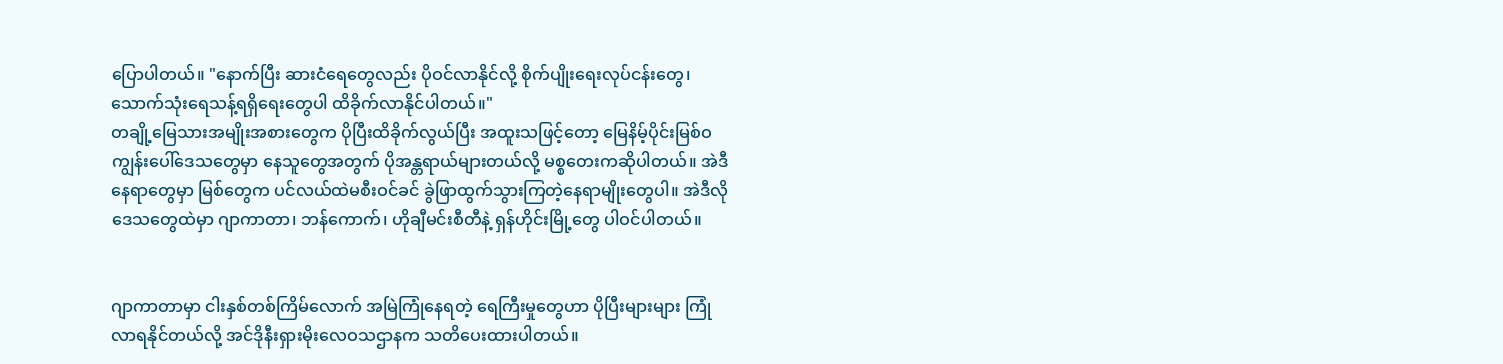ပြောပါတယ်။ "နောက်ပြီး ဆားငံရေတွေလည်း ပိုဝင်လာနိုင်လို့ စိုက်ပျိုးရေးလုပ်ငန်းတွေ၊ သောက်သုံးရေသန့်ရရှိရေးတွေပါ ထိခိုက်လာနိုင်ပါတယ်။"
တချို့မြေသားအမျိုးအစားတွေက ပိုပြီးထိခိုက်လွယ်ပြီး အထူးသဖြင့်တော့ မြေနိမ့်ပိုင်းမြစ်ဝကျွန်းပေါ်ဒေသတွေမှာ နေသူတွေအတွက် ပိုအန္တရာယ်များတယ်လို့ မစ္စတေးကဆိုပါတယ်။ အဲဒီနေရာတွေမှာ မြစ်တွေက ပင်လယ်ထဲမစီးဝင်ခင် ခွဲဖြာထွက်သွားကြတဲ့နေရာမျိုးတွေပါ။ အဲဒီလိုဒေသတွေထဲမှာ ဂျာကာတာ၊ ဘန်ကောက်၊ ဟိုချီမင်းစီတီနဲ့ ရှန်ဟိုင်းမြို့တွေ ပါဝင်ပါတယ်။


ဂျာကာတာမှာ ငါးနှစ်တစ်ကြိမ်လောက် အမြဲကြုံနေရတဲ့ ရေကြီးမှုတွေဟာ ပိုပြီးများများ ကြုံလာရနိုင်တယ်လို့ အင်ဒိုနီးရှားမိုးလေဝသဌာနက သတိပေးထားပါတယ်။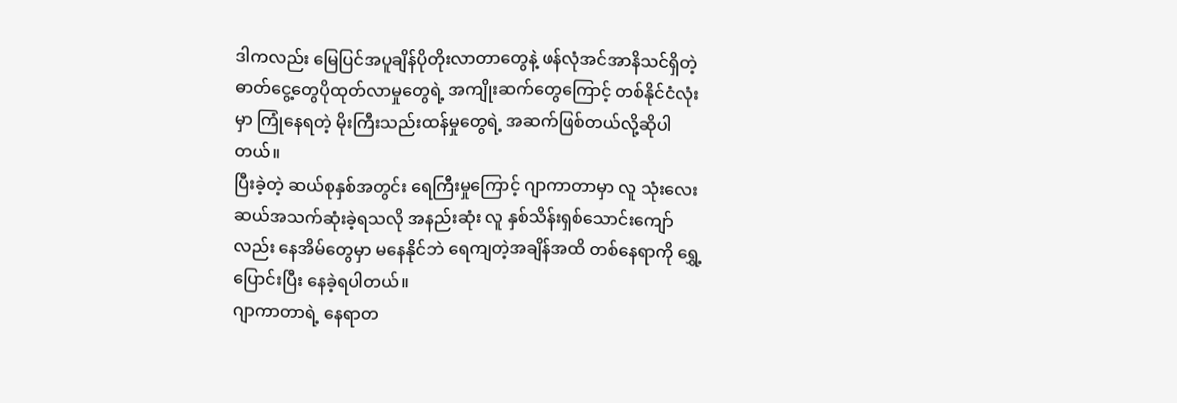ဒါကလည်း မြေပြင်အပူချိန်ပိုတိုးလာတာတွေနဲ့ ဖန်လုံအင်အာနိသင်ရှိတဲ့ ဓာတ်ငွေ့တွေပိုထုတ်လာမှုတွေရဲ့ အကျိုးဆက်တွေကြောင့် တစ်နိုင်ငံလုံးမှာ ကြုံနေရတဲ့ မိုးကြီးသည်းထန်မှုတွေရဲ့ အဆက်ဖြစ်တယ်လို့ဆိုပါတယ်။
ပြီးခဲ့တဲ့ ဆယ်စုနှစ်အတွင်း ရေကြီးမှုကြောင့် ဂျာကာတာမှာ လူ သုံးလေးဆယ်အသက်ဆုံးခဲ့ရသလို အနည်းဆုံး လူ နှစ်သိန်းရှစ်သောင်းကျော်လည်း နေအိမ်တွေမှာ မနေနိုင်ဘဲ ရေကျတဲ့အချိန်အထိ တစ်နေရာကို ရွှေ့ပြောင်းပြီး နေခဲ့ရပါတယ်။
ဂျာကာတာရဲ့ နေရာတ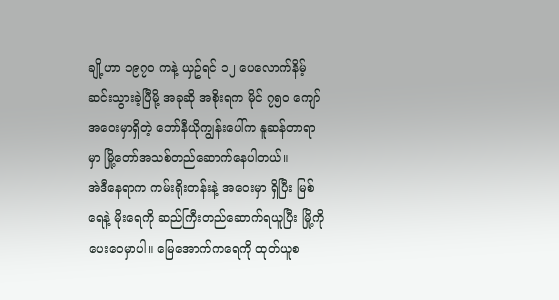ချို့ဟာ ၁၉၇၀ ကနဲ့ ယှဥ်ရင် ၁၂ ပေလောက်နိမ့်ဆင်းသွားခဲ့ပြီမို့ အခုဆို အစိုးရက မိုင် ၇၅၀ ကျော်အဝေးမှာရှိတဲ့ ဘော်နီယိုကျွန်းပေါ်က နူဆန်တာရာမှာ မြို့တော်အသစ်တည်ဆောက်နေပါတယ်။
အဲဒီနေရာက ကမ်းရိုးတန်းနဲ့ အဝေးမှာ ရှိပြီး မြစ်ရေနဲ့ မိုးရေကို ဆည်ကြီးတည်ဆောက်ရယူပြီး မြို့ကို ပေးဝေမှာပါ။ မြေအောက်ကရေကို ထုတ်ယူစ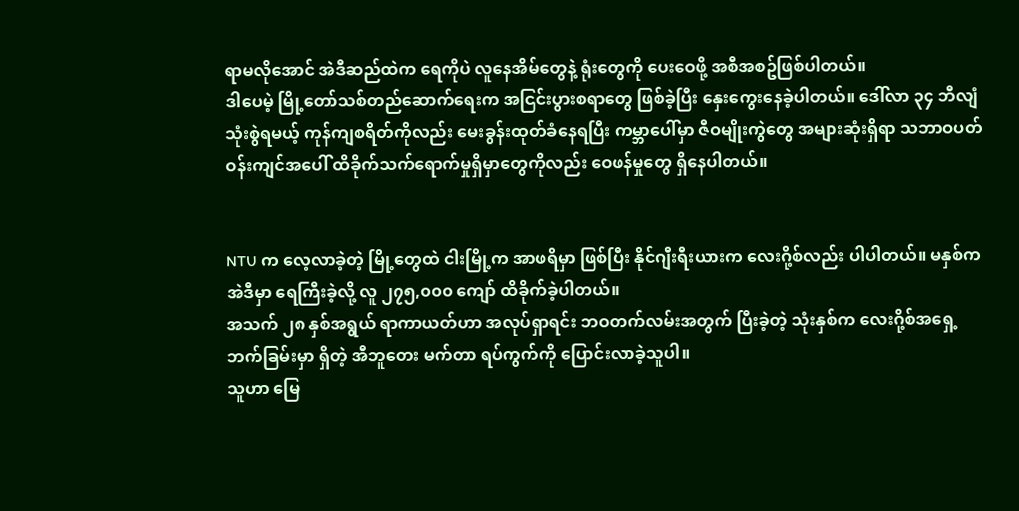ရာမလိုအောင် အဲဒီဆည်ထဲက ရေကိုပဲ လူနေအိမ်တွေနဲ့ ရုံးတွေကို ပေးဝေဖို့ အစီအစဥ်ဖြစ်ပါတယ်။
ဒါပေမဲ့ မြို့တော်သစ်တည်ဆောက်ရေးက အငြင်းပွားစရာတွေ ဖြစ်ခဲ့ပြီး နှေးကွေးနေခဲ့ပါတယ်။ ဒေါ်လာ ၃၄ ဘီလျံသုံးစွဲရမယ့် ကုန်ကျစရိတ်ကိုလည်း မေးခွန်းထုတ်ခံနေရပြီး ကမ္ဘာပေါ်မှာ ဇီဝမျိုးကွဲတွေ အများဆုံးရှိရာ သဘာဝပတ်ဝန်းကျင်အပေါ် ထိခိုက်သက်ရောက်မှုရှိမှာတွေကိုလည်း ဝေဖန်မှုတွေ ရှိနေပါတယ်။


NTU က လေ့လာခဲ့တဲ့ မြို့တွေထဲ ငါးမြို့က အာဖရိမှာ ဖြစ်ပြီး နိုင်ဂျီးရီးယားက လေးဂို့စ်လည်း ပါပါတယ်။ မနှစ်က အဲဒီမှာ ရေကြီးခဲ့လို့ လူ ၂၇၅,၀၀၀ ကျော် ထိခိုက်ခဲ့ပါတယ်။
အသက် ၂၈ နှစ်အရွယ် ရာကာယတ်ဟာ အလုပ်ရှာရင်း ဘဝတက်လမ်းအတွက် ပြီးခဲ့တဲ့ သုံးနှစ်က လေးဂို့စ်အရှေ့ဘက်ခြမ်းမှာ ရှိတဲ့ အီဘူတေး မက်တာ ရပ်ကွက်ကို ပြောင်းလာခဲ့သူပါ။
သူဟာ မြေ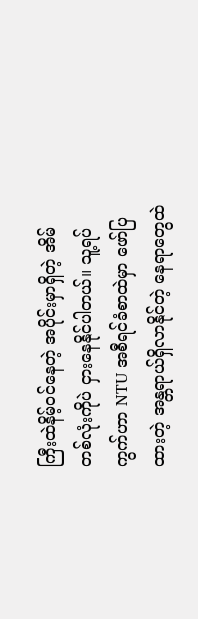ကြီးထဲနိမ့်ဝင်နေတဲ့ အပိုင်းမှာရှိတဲ့ အိမ်တစ်လုံးကိုပဲ ငှားနေနိုင်ပါတယ်။ သူ့ရပ်ကွက်ဟာ NTU အစီရင်ခံစာထဲမှာ ဖော်ပြထားတဲ့ အန္တရာယ်ရှိလာနိုင်တဲ့ နေရာတွေထဲ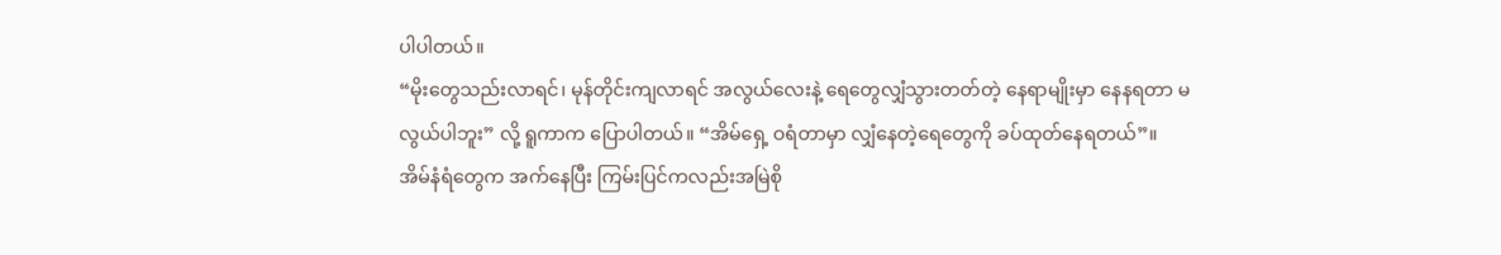ပါပါတယ်။
“မိုးတွေသည်းလာရင်၊ မုန်တိုင်းကျလာရင် အလွယ်လေးနဲ့ ရေတွေလျှံသွားတတ်တဲ့ နေရာမျိုးမှာ နေနရတာ မလွယ်ပါဘူး” လို့ ရူကာက ပြောပါတယ်။ “အိမ်ရှေ့ ဝရံတာမှာ လျှံနေတဲ့ရေတွေကို ခပ်ထုတ်နေရတယ်”။
အိမ်နံရံတွေက အက်နေပြီး ကြမ်းပြင်ကလည်းအမြဲစို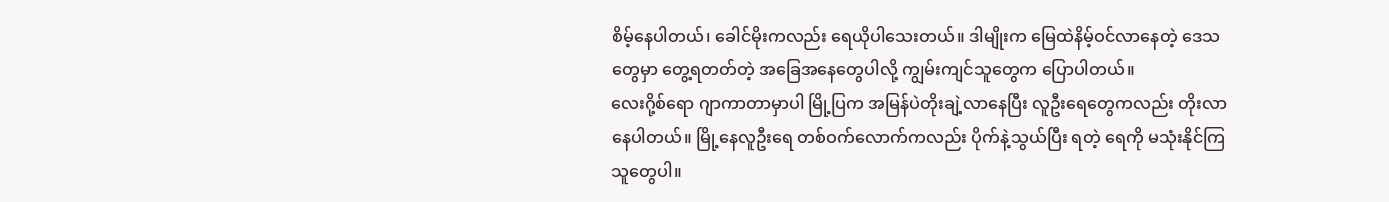စိမ့်နေပါတယ်၊ ခေါင်မိုးကလည်း ရေယိုပါသေးတယ်။ ဒါမျိုးက မြေထဲနိမ့်ဝင်လာနေတဲ့ ဒေသတွေမှာ တွေ့ရတတ်တဲ့ အခြေအနေတွေပါလို့ ကျွမ်းကျင်သူတွေက ပြောပါတယ်။
လေးဂို့စ်ရော ဂျာကာတာမှာပါ မြို့ပြက အမြန်ပဲတိုးချဲ့လာနေပြီး လူဦးရေတွေကလည်း တိုးလာနေပါတယ်။ မြို့နေလူဦးရေ တစ်ဝက်လောက်ကလည်း ပိုက်နဲ့သွယ်ပြီး ရတဲ့ ရေကို မသုံးနိုင်ကြသူတွေပါ။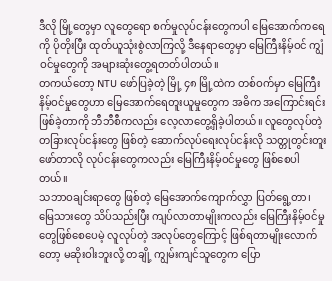ဒီလို မြို့တွေမှာ လူတွေရော စက်မှုလုပ်ငန်းတွေကပါ မြေအောက်ကရေကို ပိုတိုးပြီး ထုတ်ယူသုံးစွဲလာကြလို့ ဒီနေရာတွေမှာ မြေကြီးနိမ့်ဝင် ကျွံဝင်မှုတွေကို အများဆုံးတွေ့ရတတ်ပါတယ်။
တကယ်တော့ NTU ဖော်ပြခဲ့တဲ့ မြို့ ၄၈ မြို့ထဲက တစ်ဝက်မှာ မြေကြီးနိမ့်ဝင်မှုတွေဟာ မြေအောက်ရေတူးယူမှုတွေက အဓိက အကြောင်းရင်း ဖြစ်ခဲ့တာကို ဘီဘီစီကလည်း လေ့လာတွေ့ရှိခဲ့ပါတယ်။ လူတွေလုပ်တဲ့ တခြားလုပ်ငန်းတွေ ဖြစ်တဲ့ ဆောက်လုပ်ရေးလုပ်ငန်းလို သတ္တုတွင်းတူးဖော်တာလို လုပ်ငန်းတွေကလည်း မြေကြီးနိမ့်ဝင်မှုတွေ ဖြစ်စေပါတယ်။
သဘာဝချင်းရာတွေ ဖြစ်တဲ့ မြေအောက်ကျောက်လွှာ ပြတ်ရွေ့တာ၊ မြေသားတွေ သိပ်သည်းပြီး ကျပ်လာတာမျိုးကလည်း မြေကြီးနိမ့်ဝင်မှုတွေဖြစ်စေပေမဲ့ လူလုပ်တဲ့ အလုပ်တွေကြောင့် ဖြစ်ရတာမျိုးလောက်တော့ မဆိုးဝါးဘူးလို့ တချို့ ကျွမ်းကျင်သူတွေက ပြော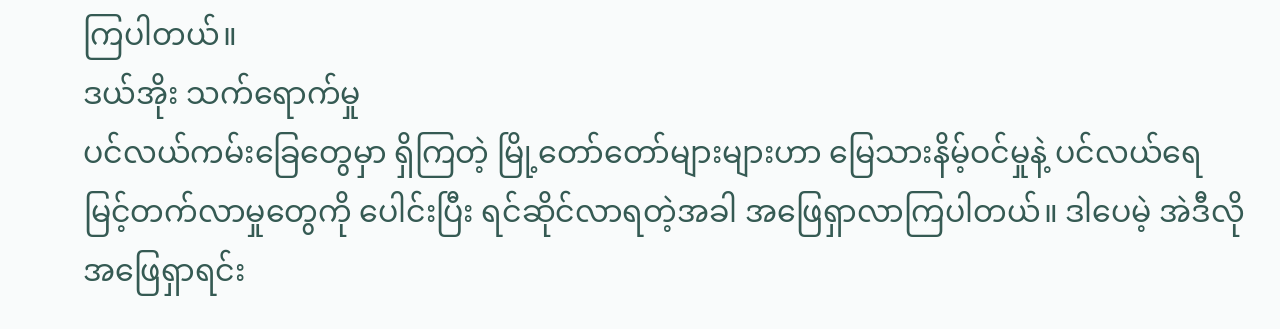ကြပါတယ်။
ဒယ်အိုး သက်ရောက်မှု
ပင်လယ်ကမ်းခြေတွေမှာ ရှိကြတဲ့ မြို့တော်တော်များများဟာ မြေသားနိမ့်ဝင်မှုနဲ့ ပင်လယ်ရေမြင့်တက်လာမှုတွေကို ပေါင်းပြီး ရင်ဆိုင်လာရတဲ့အခါ အဖြေရှာလာကြပါတယ်။ ဒါပေမဲ့ အဲဒီလို အဖြေရှာရင်း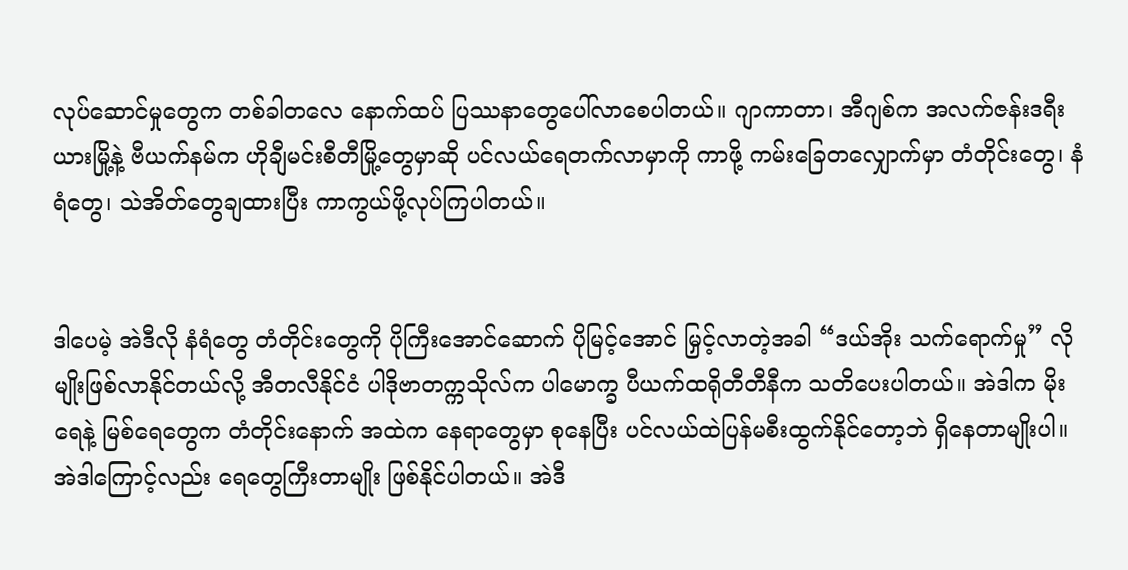လုပ်ဆောင်မှုတွေက တစ်ခါတလေ နောက်ထပ် ပြဿနာတွေပေါ်လာစေပါတယ်။ ဂျာကာတာ၊ အီဂျစ်က အလက်ဇန်းဒရီးယားမြို့နဲ့ ဗီယက်နမ်က ဟိုချီမင်းစီတီမြို့တွေမှာဆို ပင်လယ်ရေတက်လာမှာကို ကာဖို့ ကမ်းခြေတလျှောက်မှာ တံတိုင်းတွေ၊ နံရံတွေ၊ သဲအိတ်တွေချထားပြီး ကာကွယ်ဖို့လုပ်ကြပါတယ်။


ဒါပေမဲ့ အဲဒီလို နံရံတွေ တံတိုင်းတွေကို ပိုကြီးအောင်ဆောက် ပိုမြင့်အောင် မြှင့်လာတဲ့အခါ “ဒယ်အိုး သက်ရောက်မှု” လိုမျိုးဖြစ်လာနိုင်တယ်လို့ အီတလီနိုင်ငံ ပါဒိုဗာတက္ကသိုလ်က ပါမောက္ခ ပီယက်ထရိုတီတီနီက သတိပေးပါတယ်။ အဲဒါက မိုးရေနဲ့ မြစ်ရေတွေက တံတိုင်းနောက် အထဲက နေရာတွေမှာ စုနေပြီး ပင်လယ်ထဲပြန်မစီးထွက်နိုင်တော့ဘဲ ရှိနေတာမျိုးပါ။ အဲဒါကြောင့်လည်း ရေတွေကြီးတာမျိုး ဖြစ်နိုင်ပါတယ်။ အဲဒီ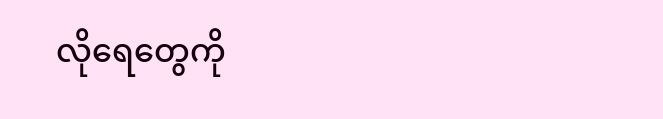လိုရေတွေကို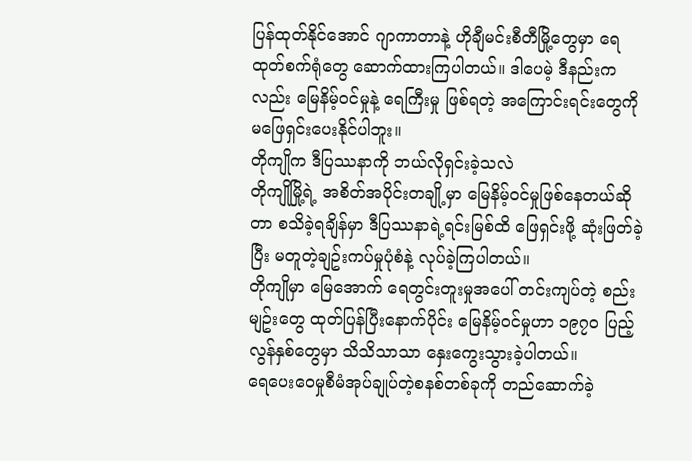ပြန်ထုတ်နိုင်အောင် ဂျာကာတာနဲ့ ဟိုချီမင်းစီတီမြို့တွေမှာ ရေထုတ်စက်ရုံတွေ ဆောက်ထားကြပါတယ်။ ဒါပေမဲ့ ဒီနည်းကလည်း မြေနိမ့်ဝင်မှုနဲ့ ရေကြီးမှု ဖြစ်ရတဲ့ အကြောင်းရင်းတွေကို မဖြေရှင်းပေးနိုင်ပါဘူး။
တိုကျိုက ဒီပြဿနာကို ဘယ်လိုရှင်းခဲ့သလဲ
တိုကျိုမြို့ရဲ့ အစိတ်အပိုင်းတချို့မှာ မြေနိမ့်ဝင်မှုဖြစ်နေတယ်ဆိုတာ စသိခဲ့ရချိန်မှာ ဒီပြဿနာရဲ့ရင်းမြစ်ထိ ဖြေရှင်းဖို့ ဆုံးဖြတ်ခဲ့ပြီး မတူတဲ့ချဥ်းကပ်မှုပုံစံနဲ့ လုပ်ခဲ့ကြပါတယ်။
တိုကျိုမှာ မြေအောက် ရေတွင်းတူးမှုအပေါ် တင်းကျပ်တဲ့ စည်းမျဥ်းတွေ ထုတ်ပြန်ပြီးနောက်ပိုင်း မြေနိမ့်ဝင်မှုဟာ ၁၉၇၀ ပြည့်လွန်နှစ်တွေမှာ သိသိသာသာ နှေးကွေးသွားခဲ့ပါတယ်။
ရေပေးဝေမှုစီမံအုပ်ချုပ်တဲ့စနစ်တစ်ခုကို တည်ဆောက်ခဲ့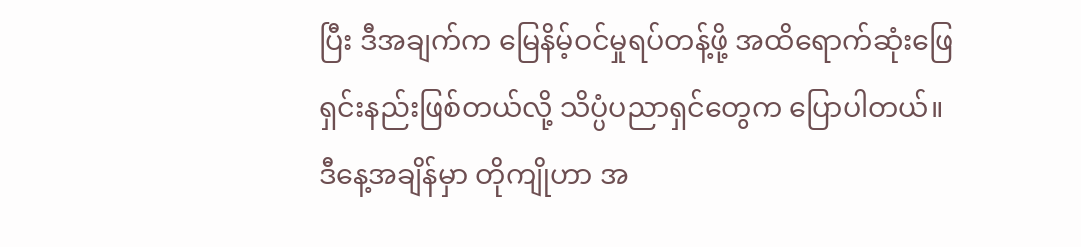ပြီး ဒီအချက်က မြေနိမ့်ဝင်မှုရပ်တန့်ဖို့ အထိရောက်ဆုံးဖြေရှင်းနည်းဖြစ်တယ်လို့ သိပ္ပံပညာရှင်တွေက ပြောပါတယ်။
ဒီနေ့အချိန်မှာ တိုကျိုဟာ အ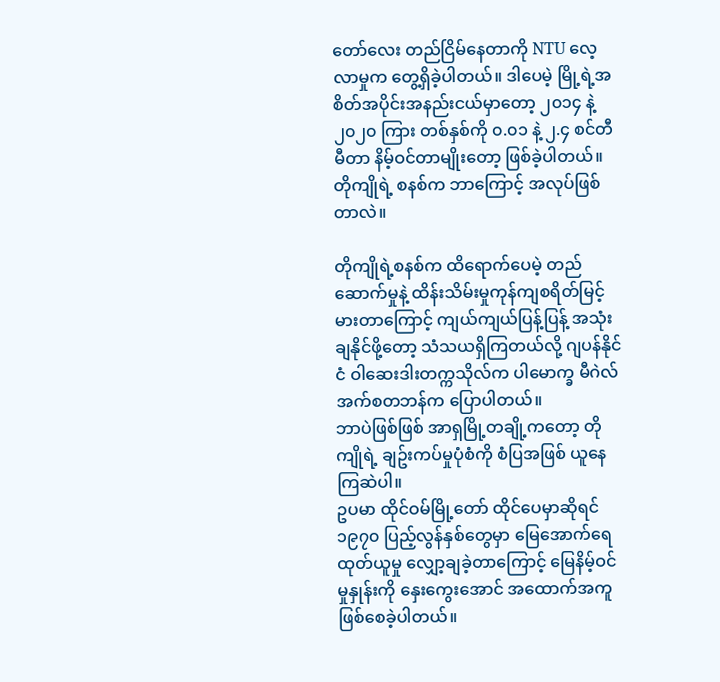တော်လေး တည်ငြိမ်နေတာကို NTU လေ့လာမှုက တွေ့ရှိခဲ့ပါတယ်။ ဒါပေမဲ့ မြို့ရဲ့အစိတ်အပိုင်းအနည်းငယ်မှာတော့ ၂၀၁၄ နဲ့ ၂၀၂၀ ကြား တစ်နှစ်ကို ၀.၀၁ နဲ့ ၂.၄ စင်တီမီတာ နိမ့်ဝင်တာမျိုးတော့ ဖြစ်ခဲ့ပါတယ်။
တိုကျိုရဲ့ စနစ်က ဘာကြောင့် အလုပ်ဖြစ်တာလဲ။

တိုကျိုရဲ့စနစ်က ထိရောက်ပေမဲ့ တည်ဆောက်မှုနဲ့ ထိန်းသိမ်းမှုကုန်ကျစရိတ်မြင့်မားတာကြောင့် ကျယ်ကျယ်ပြန့်ပြန့် အသုံးချနိုင်ဖို့တော့ သံသယရှိကြတယ်လို့ ဂျပန်နိုင်ငံ ဝါဆေးဒါးတက္ကသိုလ်က ပါမောက္ခ မီဂဲလ် အက်စတဘန်က ပြောပါတယ်။
ဘာပဲဖြစ်ဖြစ် အာရှမြို့တချို့ကတော့ တိုကျိုရဲ့ ချဥ်းကပ်မှုပုံစံကို စံပြအဖြစ် ယူနေကြဆဲပါ။
ဥပမာ ထိုင်ဝမ်မြို့တော် ထိုင်ပေမှာဆိုရင် ၁၉၇၀ ပြည့်လွန်နှစ်တွေမှာ မြေအောက်ရေထုတ်ယူမှု လျှော့ချခဲ့တာကြောင့် မြေနိမ့်ဝင်မှုနှုန်းကို နှေးကွေးအောင် အထောက်အကူဖြစ်စေခဲ့ပါတယ်။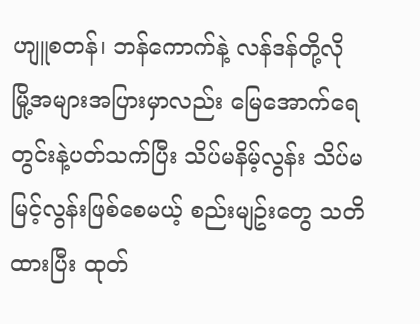ဟျူစတန်၊ ဘန်ကောက်နဲ့ လန်ဒန်တို့လို မြို့အများအပြားမှာလည်း မြေအောက်ရေတွင်းနဲ့ပတ်သက်ပြီး သိပ်မနိမ့်လွန်း သိပ်မမြင့်လွန်းဖြစ်စေမယ့် စည်းမျဥ်းတွေ သတိထားပြီး ထုတ်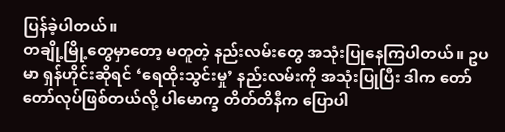ပြန်ခဲ့ပါတယ်။
တချို့မြို့တွေမှာတော့ မတူတဲ့ နည်းလမ်းတွေ အသုံးပြုနေကြပါတယ်။ ဥပမာ ရှန်ဟိုင်းဆိုရင် ‘ရေထိုးသွင်းမှု’ နည်းလမ်းကို အသုံးပြုပြီး ဒါက တော်တော်လုပ်ဖြစ်တယ်လို့ ပါမောက္ခ တိတ်တိနီက ပြောပါ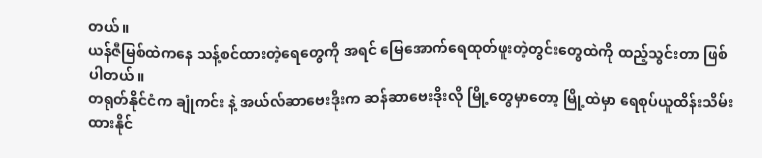တယ်။
ယန်ဇီမြစ်ထဲကနေ သန့်စင်ထားတဲ့ရေတွေကို အရင် မြေအောက်ရေထုတ်ဖူးတဲ့တွင်းတွေထဲကို ထည့်သွင်းတာ ဖြစ်ပါတယ်။
တရုတ်နိုင်ငံက ချုံကင်း နဲ့ အယ်လ်ဆာဗေးဒိုးက ဆန်ဆာဗေးဒိုးလို မြို့တွေမှာတော့ မြို့ထဲမှာ ရေစုပ်ယူထိန်းသိမ်းထားနိုင်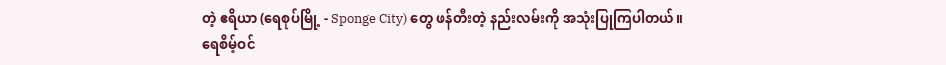တဲ့ ဧရိယာ (ရေစုပ်မြို့ - Sponge City) တွေ ဖန်တီးတဲ့ နည်းလမ်းကို အသုံးပြုကြပါတယ်။
ရေစိမ့်ဝင်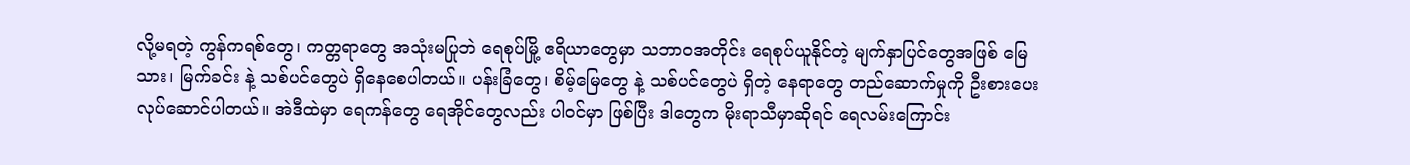လို့မရတဲ့ ကွန်ကရစ်တွေ၊ ကတ္တရာတွေ အသုံးမပြုဘဲ ရေစုပ်မြို့ ဧရိယာတွေမှာ သဘာဝအတိုင်း ရေစုပ်ယူနိုင်တဲ့ မျက်နှာပြင်တွေအဖြစ် မြေသား၊ မြက်ခင်း နဲ့ သစ်ပင်တွေပဲ ရှိနေစေပါတယ်။ ပန်းခြံတွေ၊ စိမ့်မြေတွေ နဲ့ သစ်ပင်တွေပဲ ရှိတဲ့ နေရာတွေ တည်ဆောက်မှုကို ဦးစားပေးလုပ်ဆောင်ပါတယ်။ အဲဒီထဲမှာ ရေကန်တွေ ရေအိုင်တွေလည်း ပါဝင်မှာ ဖြစ်ပြီး ဒါတွေက မိုးရာသီမှာဆိုရင် ရေလမ်းကြောင်း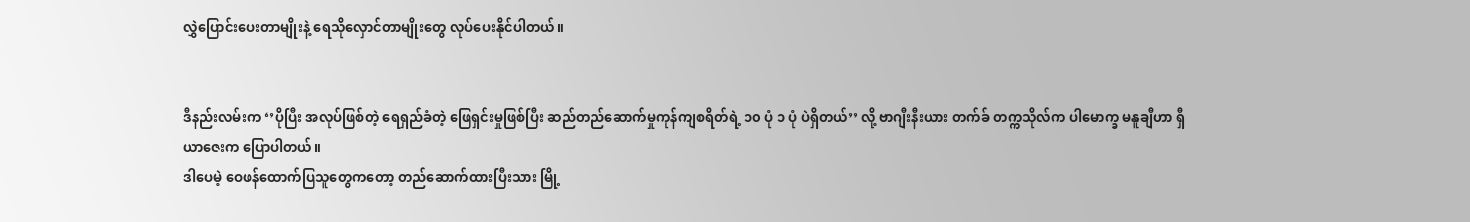လွှဲပြောင်းပေးတာမျိုးနဲ့ ရေသိုလှောင်တာမျိုးတွေ လုပ်ပေးနိုင်ပါတယ်။


ဒီနည်းလမ်းက ‘’ပိုပြီး အလုပ်ဖြစ်တဲ့ ရေရှည်ခံတဲ့ ဖြေရှင်းမှုဖြစ်ပြီး ဆည်တည်ဆောက်မှုကုန်ကျစရိတ်ရဲ့ ၁၀ ပုံ ၁ ပုံ ပဲရှိတယ်’’ လို့ ဗာဂျီးနီးယား တက်ခ် တက္ကသိုလ်က ပါမောက္ခ မနူချီဟာ ရှီယာဇေးက ပြောပါတယ်။
ဒါပေမဲ့ ဝေဖန်ထောက်ပြသူတွေကတော့ တည်ဆောက်ထားပြီးသား မြို့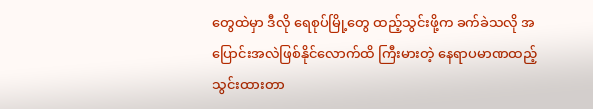တွေထဲမှာ ဒီလို ရေစုပ်မြို့တွေ ထည့်သွင်းဖို့က ခက်ခဲသလို အပြောင်းအလဲဖြစ်နိုင်လောက်ထိ ကြီးမားတဲ့ နေရာပမာဏထည့်သွင်းထားတာ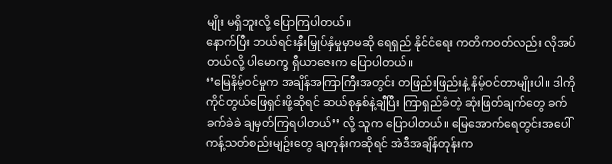မျိုး မရှိဘူးလို့ ပြောကြပါတယ်။
နောက်ပြီး ဘယ်ရင်းနှီးမြှုပ်နှံမှုမှာမဆို ရေရှည် နိုင်ငံရေး ကတိကဝတ်လည်း လိုအပ်တယ်လို့ ပါမောက္ခ ရှီယာဇေးက ပြောပါတယ်။
‘’မြေနိမ့်ဝင်မှုက အချိန်အကြာကြီးအတွင်း တဖြည်းဖြည်းနဲ့ နိမ့်ဝင်တာမျိုးပါ။ ဒါကို ကိုင်တွယ်ဖြေရှင်းဖို့ဆိုရင် ဆယ်စုနှစ်နဲ့ချီပြီး ကြာရှည်ခံတဲ့ ဆုံးဖြတ်ချက်တွေ ခက်ခက်ခဲခဲ ချမှတ်ကြရပါတယ်’’ လို့ သူက ပြောပါတယ်။ မြေအောက်ရေတွင်းအပေါ် ကန့်သတ်စည်းမျဥ်းတွေ ချတုန်းကဆိုရင် အဲဒီအချိန်တုန်းက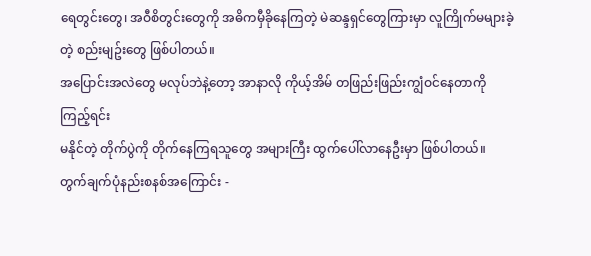ရေတွင်းတွေ၊ အဝီစိတွင်းတွေကို အဓိကမှီခိုနေကြတဲ့ မဲဆန္ဒရှင်တွေကြားမှာ လူကြိုက်မများခဲ့တဲ့ စည်းမျဥ်းတွေ ဖြစ်ပါတယ်။
အပြောင်းအလဲတွေ မလုပ်ဘဲနဲ့တော့ အာနာလို ကိုယ့်အိမ် တဖြည်းဖြည်းကျွံဝင်နေတာကို ကြည့်ရင်း
မနိုင်တဲ့ တိုက်ပွဲကို တိုက်နေကြရသူတွေ အများကြီး ထွက်ပေါ်လာနေဦးမှာ ဖြစ်ပါတယ်။
တွက်ချက်ပုံနည်းစနစ်အကြောင်း -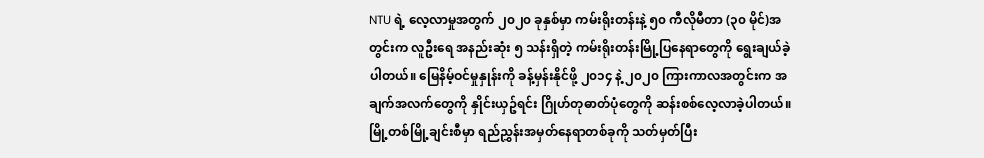NTU ရဲ့ လေ့လာမှုအတွက် ၂၀၂၀ ခုနှစ်မှာ ကမ်းရိုးတန်းနဲ့ ၅၀ ကီလိုမီတာ (၃၀ မိုင်)အတွင်းက လူဦးရေ အနည်းဆုံး ၅ သန်းရှိတဲ့ ကမ်းရိုးတန်းမြို့ပြနေရာတွေကို ရွေးချယ်ခဲ့ပါတယ်။ မြေနိမ့်ဝင်မှုနှုန်းကို ခန့်မှန်းနိုင်ဖို့ ၂၀၁၄ နဲ့ ၂၀၂၀ ကြားကာလအတွင်းက အချက်အလက်တွေကို နှိုင်းယှဥ်ရင်း ဂြိုဟ်တုဓာတ်ပုံတွေကို ဆန်းစစ်လေ့လာခဲ့ပါတယ်။
မြို့တစ်မြို့ချင်းစီမှာ ရည်ညွှန်းအမှတ်နေရာတစ်ခုကို သတ်မှတ်ပြီး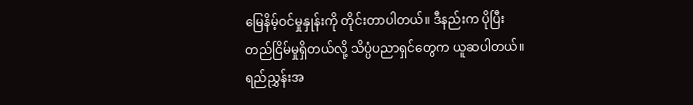မြေနိမ့်ဝင်မှုနှုန်းကို တိုင်းတာပါတယ်။ ဒီနည်းက ပိုပြီး တည်ငြိမ်မှုရှိတယ်လို့ သိပ္ပံပညာရှင်တွေက ယူဆပါတယ်။ ရည်ညွှန်းအ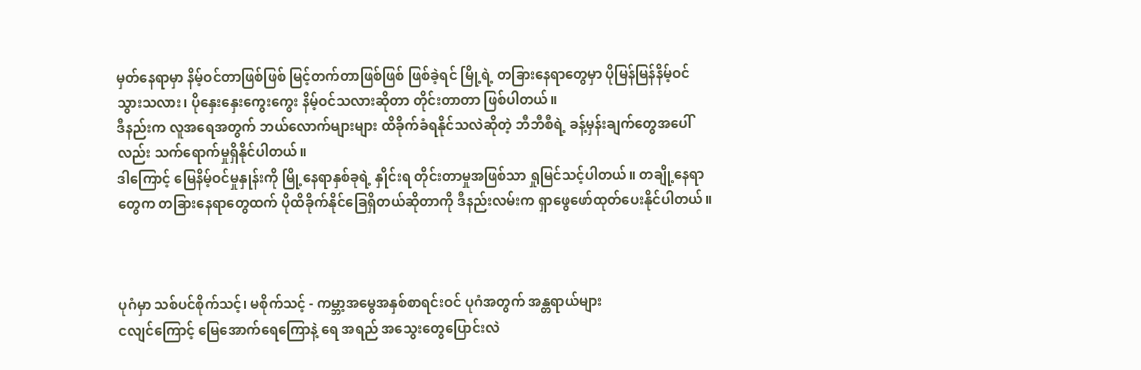မှတ်နေရာမှာ နိမ့်ဝင်တာဖြစ်ဖြစ် မြင့်တက်တာဖြစ်ဖြစ် ဖြစ်ခဲ့ရင် မြို့ရဲ့ တခြားနေရာတွေမှာ ပိုမြန်မြန်နိမ့်ဝင်သွားသလား၊ ပိုနှေးနှေးကွေးကွေး နိမ့်ဝင်သလားဆိုတာ တိုင်းတာတာ ဖြစ်ပါတယ်။
ဒီနည်းက လူအရေအတွက် ဘယ်လောက်များများ ထိခိုက်ခံရနိုင်သလဲဆိုတဲ့ ဘီဘီစီရဲ့ ခန့်မှန်းချက်တွေအပေါ်လည်း သက်ရောက်မှုရှိနိုင်ပါတယ်။
ဒါကြောင့် မြေနိမ့်ဝင်မှုနှုန်းကို မြို့နေရာနှစ်ခုရဲ့ နှိုင်းရ တိုင်းတာမှုအဖြစ်သာ ရှုမြင်သင့်ပါတယ်။ တချို့နေရာတွေက တခြားနေရာတွေထက် ပိုထိခိုက်နိုင်ခြေရှိတယ်ဆိုတာကို ဒီနည်းလမ်းက ရှာဖွေဖော်ထုတ်ပေးနိုင်ပါတယ်။



ပုဂံမှာ သစ်ပင်စိုက်သင့်၊ မစိုက်သင့် - ကမ္ဘာ့အမွေအနှစ်စာရင်းဝင် ပုဂံအတွက် အန္တရာယ်များ
ငလျင်ကြောင့် မြေအောက်ရေကြောနဲ့ ရေ အရည် အသွေးတွေပြောင်းလဲ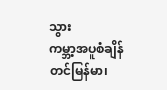သွား
ကမ္ဘာ့အပူစံချိန်တင်မြန်မာ၊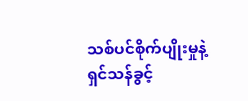သစ်ပင်စိုက်ပျိုးမှုနဲ့ ရှင်သန်ခွင့်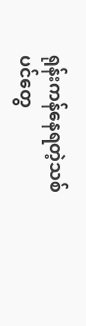ရုန်းကန်နေရတဲ့သစ်ပင်တွေ